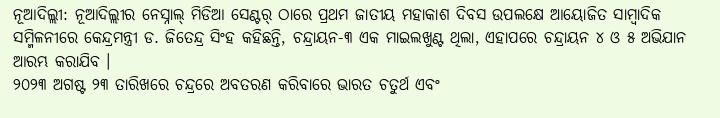ନୂଆଦିଲ୍ଲୀ: ନୂଆଦିଲ୍ଲୀର ନେସ୍ନାଲ୍ ମିଡିଆ ସେଣ୍ଟର୍ ଠାରେ ପ୍ରଥମ ଜାତୀୟ ମହାକାଶ ଦିବସ ଉପଲକ୍ଷେ ଆୟୋଜିତ ସାମ୍ବାଦିକ ସମ୍ମିଳନୀରେ କେନ୍ଦ୍ରମନ୍ତ୍ରୀ ଡ. ଜିତେନ୍ଦ୍ର ସିଂହ କହିଛନ୍ତି, ଚନ୍ଦ୍ରାୟନ-୩ ଏକ ମାଇଲଖୁଣ୍ଟ ଥିଲା, ଏହାପରେ ଚନ୍ଦ୍ରାୟନ ୪ ଓ ୫ ଅଭିଯାନ ଆରମ୍ଭ କରାଯିବ ।
୨୦୨୩ ଅଗଷ୍ଟ ୨୩ ତାରିଖରେ ଚନ୍ଦ୍ରରେ ଅବତରଣ କରିବାରେ ଭାରତ ଚତୁର୍ଥ ଏବଂ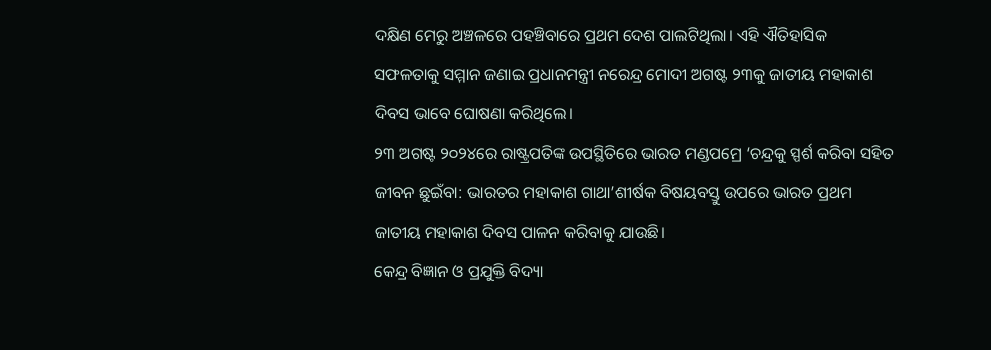ଦକ୍ଷିଣ ମେରୁ ଅଞ୍ଚଳରେ ପହଞ୍ଚିବାରେ ପ୍ରଥମ ଦେଶ ପାଲଟିଥିଲା। ଏହି ଐତିହାସିକ ସଫଳତାକୁ ସମ୍ମାନ ଜଣାଇ ପ୍ରଧାନମନ୍ତ୍ରୀ ନରେନ୍ଦ୍ର ମୋଦୀ ଅଗଷ୍ଟ ୨୩କୁ ଜାତୀୟ ମହାକାଶ ଦିବସ ଭାବେ ଘୋଷଣା କରିଥିଲେ।
୨୩ ଅଗଷ୍ଟ ୨୦୨୪ରେ ରାଷ୍ଟ୍ରପତିଙ୍କ ଉପସ୍ଥିତିରେ ଭାରତ ମଣ୍ଡପମ୍ରେ ‘ଚନ୍ଦ୍ରକୁ ସ୍ପର୍ଶ କରିବା ସହିତ ଜୀବନ ଛୁଇଁବା: ଭାରତର ମହାକାଶ ଗାଥା’ଶୀର୍ଷକ ବିଷୟବସ୍ତୁ ଉପରେ ଭାରତ ପ୍ରଥମ ଜାତୀୟ ମହାକାଶ ଦିବସ ପାଳନ କରିବାକୁ ଯାଉଛି।
କେନ୍ଦ୍ର ବିଜ୍ଞାନ ଓ ପ୍ରଯୁକ୍ତି ବିଦ୍ୟା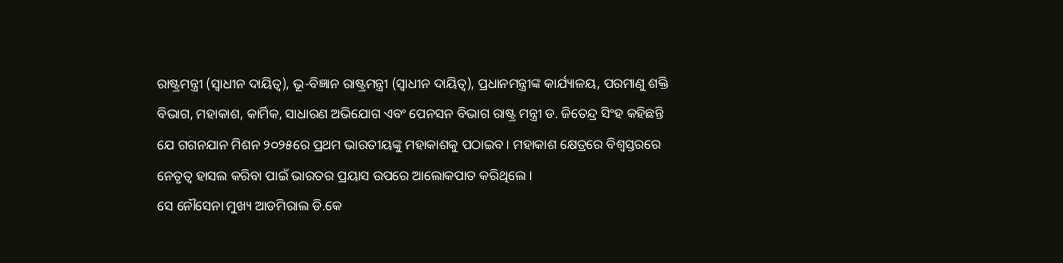ରାଷ୍ଟ୍ରମନ୍ତ୍ରୀ (ସ୍ୱାଧୀନ ଦାୟିତ୍ୱ), ଭୂ-ବିଜ୍ଞାନ ରାଷ୍ଟ୍ରମନ୍ତ୍ରୀ (ସ୍ୱାଧୀନ ଦାୟିତ୍ୱ), ପ୍ରଧାନମନ୍ତ୍ରୀଙ୍କ କାର୍ଯ୍ୟାଳୟ, ପରମାଣୁ ଶକ୍ତି ବିଭାଗ, ମହାକାଶ, କାର୍ମିକ, ସାଧାରଣ ଅଭିଯୋଗ ଏବଂ ପେନସନ ବିଭାଗ ରାଷ୍ଟ୍ର ମନ୍ତ୍ରୀ ଡ. ଜିତେନ୍ଦ୍ର ସିଂହ କହିଛନ୍ତି ଯେ ଗଗନଯାନ ମିଶନ ୨୦୨୫ରେ ପ୍ରଥମ ଭାରତୀୟଙ୍କୁ ମହାକାଶକୁ ପଠାଇବ। ମହାକାଶ କ୍ଷେତ୍ରରେ ବିଶ୍ୱସ୍ତରରେ ନେତୃତ୍ୱ ହାସଲ କରିବା ପାଇଁ ଭାରତର ପ୍ରୟାସ ଉପରେ ଆଲୋକପାତ କରିଥିଲେ ।
ସେ ନୌସେନା ମୁଖ୍ୟ ଆଡମିରାଲ ଡି.କେ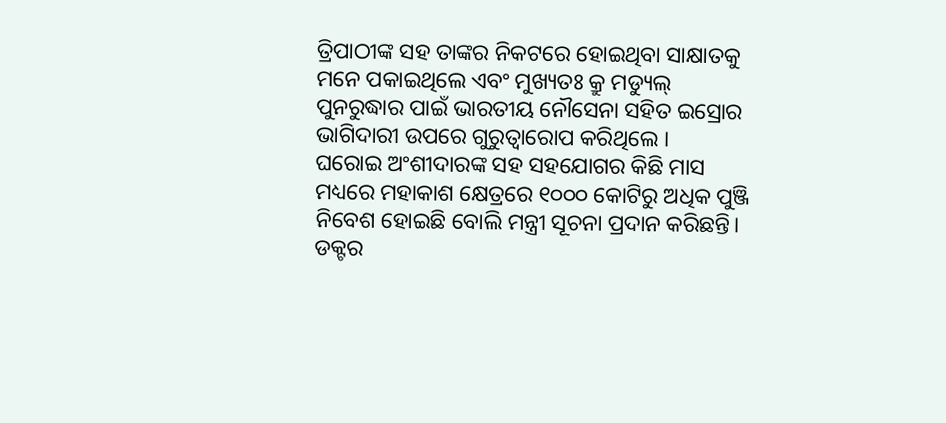ତ୍ରିପାଠୀଙ୍କ ସହ ତାଙ୍କର ନିକଟରେ ହୋଇଥିବା ସାକ୍ଷାତକୁ ମନେ ପକାଇଥିଲେ ଏବଂ ମୁଖ୍ୟତଃ କ୍ରୁ ମଡ୍ୟୁଲ୍ ପୁନରୁଦ୍ଧାର ପାଇଁ ଭାରତୀୟ ନୌସେନା ସହିତ ଇସ୍ରୋର ଭାଗିଦାରୀ ଉପରେ ଗୁରୁତ୍ୱାରୋପ କରିଥିଲେ ।
ଘରୋଇ ଅଂଶୀଦାରଙ୍କ ସହ ସହଯୋଗର କିଛି ମାସ ମଧ୍ୟରେ ମହାକାଶ କ୍ଷେତ୍ରରେ ୧୦୦୦ କୋଟିରୁ ଅଧିକ ପୁଞ୍ଜି ନିବେଶ ହୋଇଛି ବୋଲି ମନ୍ତ୍ରୀ ସୂଚନା ପ୍ରଦାନ କରିଛନ୍ତି।
ଡକ୍ଟର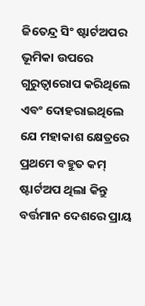ଜିତେନ୍ଦ୍ର ସିଂ ଷ୍ଟାର୍ଟଅପର ଭୂମିକା ଉପରେ ଗୁରୁତ୍ୱାରୋପ କରିଥିଲେ ଏବଂ ଦୋହରାଇଥିଲେ ଯେ ମହାକାଶ କ୍ଷେତ୍ରରେ ପ୍ରଥମେ ବହୁତ କମ୍ ଷ୍ଟାର୍ଟଅପ ଥିଲା କିନ୍ତୁ ବର୍ତ୍ତମାନ ଦେଶରେ ପ୍ରାୟ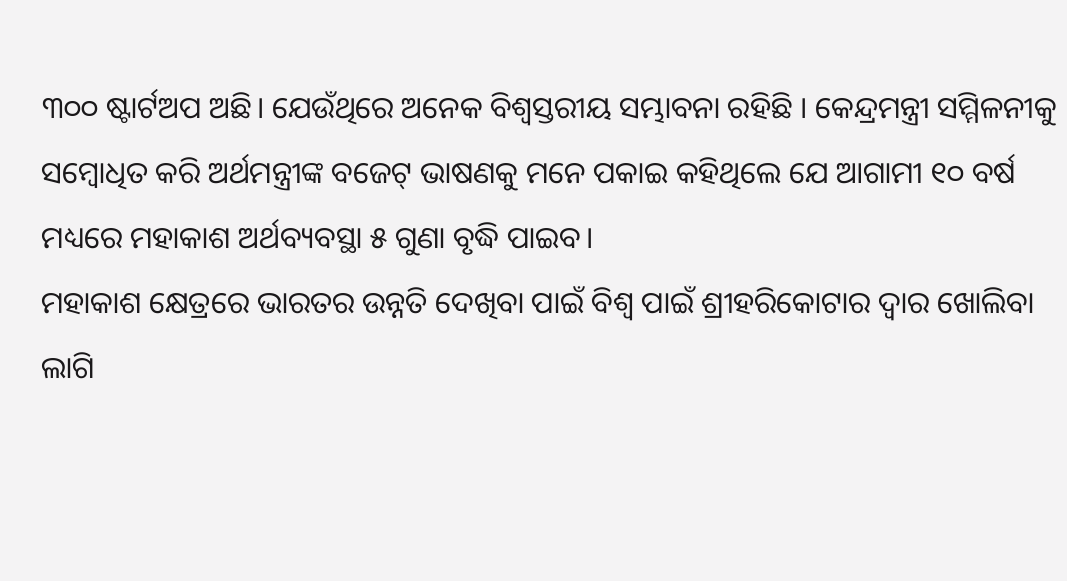୩୦୦ ଷ୍ଟାର୍ଟଅପ ଅଛି। ଯେଉଁଥିରେ ଅନେକ ବିଶ୍ୱସ୍ତରୀୟ ସମ୍ଭାବନା ରହିଛି । କେନ୍ଦ୍ରମନ୍ତ୍ରୀ ସମ୍ମିଳନୀକୁ ସମ୍ବୋଧିତ କରି ଅର୍ଥମନ୍ତ୍ରୀଙ୍କ ବଜେଟ୍ ଭାଷଣକୁ ମନେ ପକାଇ କହିଥିଲେ ଯେ ଆଗାମୀ ୧୦ ବର୍ଷ ମଧ୍ୟରେ ମହାକାଶ ଅର୍ଥବ୍ୟବସ୍ଥା ୫ ଗୁଣା ବୃଦ୍ଧି ପାଇବ।
ମହାକାଶ କ୍ଷେତ୍ରରେ ଭାରତର ଉନ୍ନତି ଦେଖିବା ପାଇଁ ବିଶ୍ୱ ପାଇଁ ଶ୍ରୀହରିକୋଟାର ଦ୍ୱାର ଖୋଲିବା ଲାଗି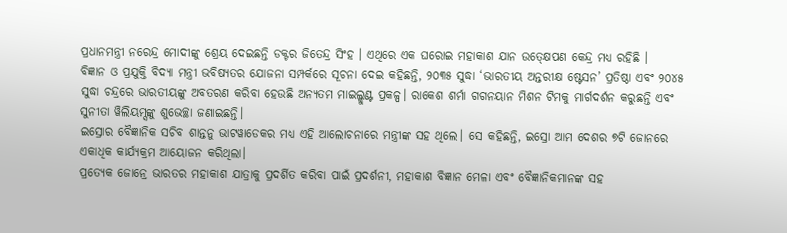ପ୍ରଧାନମନ୍ତ୍ରୀ ନରେନ୍ଦ୍ର ମୋଦୀଙ୍କୁ ଶ୍ରେୟ ଦେଇଛନ୍ତି ଡକ୍ଟର ଜିତେନ୍ଦ୍ର ସିଂହ । ଏଥିରେ ଏକ ଘରୋଇ ମହାକାଶ ଯାନ ଉତ୍କ୍ଷେପଣ କେନ୍ଦ୍ର ମଧ୍ୟ ରହିଛି ।
ବିଜ୍ଞାନ ଓ ପ୍ରଯୁକ୍ତି ବିଦ୍ୟା ମନ୍ତ୍ରୀ ଭବିଷ୍ୟତର ଯୋଜନା ସମ୍ପର୍କରେ ସୂଚନା ଦେଇ କହିଛନ୍ତି, ୨୦୩୫ ସୁଦ୍ଧା ‘ଭାରତୀୟ ଅନ୍ତରୀକ୍ଷ ଷ୍ଟେସନ’ ପ୍ରତିଷ୍ଠା ଏବଂ ୨୦୪୫ ସୁଦ୍ଧା ଚନ୍ଦ୍ରରେ ଭାରତୀୟଙ୍କୁ ଅବତରଣ କରିବା ହେଉଛି ଅନ୍ୟତମ ମାଇଲ୍ଖୁଣ୍ଟ ପ୍ରକଳ୍ପ। ରାକେଶ ଶର୍ମା ଗଗନୟାନ ମିଶନ ଟିମକୁ ମାର୍ଗଦର୍ଶନ କରୁଛନ୍ତି ଏବଂ ସୁନୀତା ୱିଲିୟମ୍ସଙ୍କୁ ଶୁଭେଚ୍ଛା ଜଣାଇଛନ୍ତି।
ଇସ୍ରୋର ବୈଜ୍ଞାନିକ ସଚିବ ଶାନ୍ତନୁ ଭାଟୱାଡେକର ମଧ୍ୟ ଏହି ଆଲୋଚନାରେ ମନ୍ତ୍ରୀଙ୍କ ସହ ଥିଲେ। ସେ କହିଛନ୍ତି, ଇସ୍ରୋ ଆମ ଦେଶର ୭ଟି ଜୋନରେ ଏକାଧିକ କାର୍ଯ୍ୟକ୍ରମ ଆୟୋଜନ କରିଥିଲା।
ପ୍ରତ୍ୟେକ ଜୋନ୍ରେ ଭାରତର ମହାକାଶ ଯାତ୍ରାକୁ ପ୍ରଦର୍ଶିତ କରିବା ପାଇଁ ପ୍ରଦର୍ଶନୀ, ମହାକାଶ ବିଜ୍ଞାନ ମେଳା ଏବଂ ବୈଜ୍ଞାନିକମାନଙ୍କ ସହ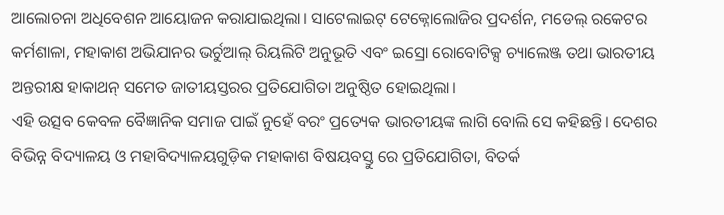ଆଲୋଚନା ଅଧିବେଶନ ଆୟୋଜନ କରାଯାଇଥିଲା। ସାଟେଲାଇଟ୍ ଟେକ୍ନୋଲୋଜିର ପ୍ରଦର୍ଶନ, ମଡେଲ୍ ରକେଟର କର୍ମଶାଳା, ମହାକାଶ ଅଭିଯାନର ଭର୍ଚୁଆଲ୍ ରିୟଲିଟି ଅନୁଭୂତି ଏବଂ ଇସ୍ରୋ ରୋବୋଟିକ୍ସ ଚ୍ୟାଲେଞ୍ଜ ତଥା ଭାରତୀୟ ଅନ୍ତରୀକ୍ଷ ହାକାଥନ୍ ସମେତ ଜାତୀୟସ୍ତରର ପ୍ରତିଯୋଗିତା ଅନୁଷ୍ଠିତ ହୋଇଥିଲା।
ଏହି ଉତ୍ସବ କେବଳ ବୈଜ୍ଞାନିକ ସମାଜ ପାଇଁ ନୁହେଁ ବରଂ ପ୍ରତ୍ୟେକ ଭାରତୀୟଙ୍କ ଲାଗି ବୋଲି ସେ କହିଛନ୍ତି। ଦେଶର ବିଭିନ୍ନ ବିଦ୍ୟାଳୟ ଓ ମହାବିଦ୍ୟାଳୟଗୁଡ଼ିକ ମହାକାଶ ବିଷୟବସ୍ତୁ ରେ ପ୍ରତିଯୋଗିତା, ବିତର୍କ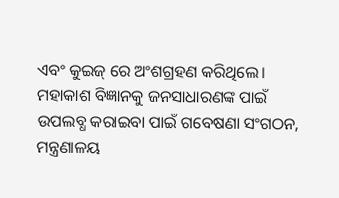ଏବଂ କୁଇଜ୍ ରେ ଅଂଶଗ୍ରହଣ କରିଥିଲେ।
ମହାକାଶ ବିଜ୍ଞାନକୁ ଜନସାଧାରଣଙ୍କ ପାଇଁ ଉପଲବ୍ଧ କରାଇବା ପାଇଁ ଗବେଷଣା ସଂଗଠନ, ମନ୍ତ୍ରଣାଳୟ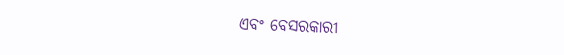ଏବଂ ବେସରକାରୀ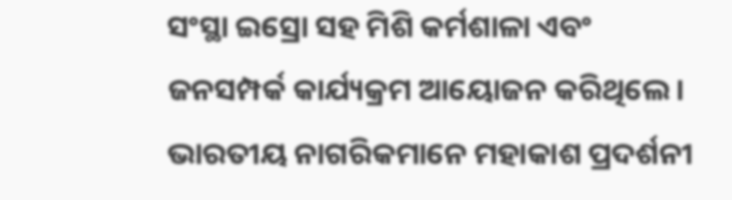ସଂସ୍ଥା ଇସ୍ରୋ ସହ ମିଶି କର୍ମଶାଳା ଏବଂ ଜନସମ୍ପର୍କ କାର୍ଯ୍ୟକ୍ରମ ଆୟୋଜନ କରିଥିଲେ। ଭାରତୀୟ ନାଗରିକମାନେ ମହାକାଶ ପ୍ରଦର୍ଶନୀ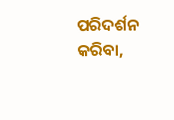ପରିଦର୍ଶନ କରିବା,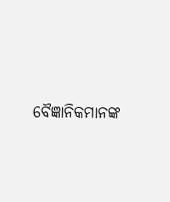ବୈଜ୍ଞାନିକମାନଙ୍କ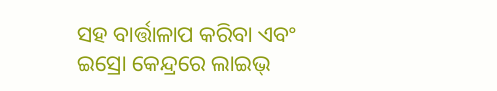ସହ ବାର୍ତ୍ତାଳାପ କରିବା ଏବଂ ଇସ୍ରୋ କେନ୍ଦ୍ରରେ ଲାଇଭ୍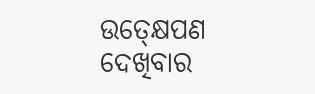ଉତ୍କ୍ଷେପଣ ଦେଖିବାର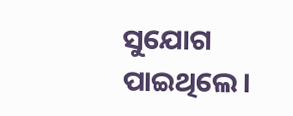ସୁଯୋଗ ପାଇଥିଲେ।